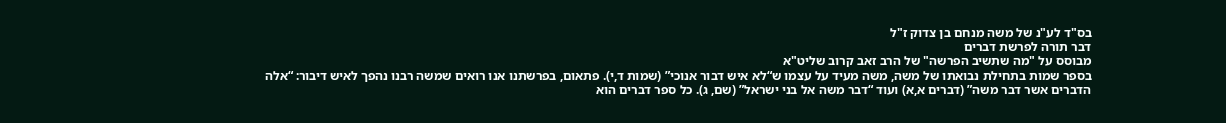בס"ד לע"נ של משה מנחם בן צדוק ז"ל
דבר תורה לפרשת דברים
מבוסס על "מה שתשיב הפרשה" של הרב זאב קרוב שליט"א
בספר שמות בתחילת נבואתו של משה, משה מעיד על עצמו ש“לא איש דבור אנוכי” (שמות ד,י). פתאום, בפרשתנו אנו רואים שמשה רבנו נהפך לאיש דיבור: “אלה הדברים אשר דבר משה” (דברים א,א) ועוד “דבר משה אל בני ישראל” (שם, ג). כל ספר דברים הוא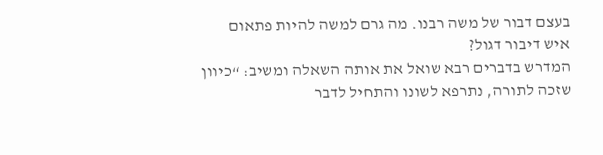בעצם דבור של משה רבנו. מה גרם למשה להיות פתאום איש דיבור דגול?
המדרש בדברים רבא שואל את אותה השאלה ומשיב: “כיוון שזכה לתורה, נתרפא לשונו והתחיל לדבר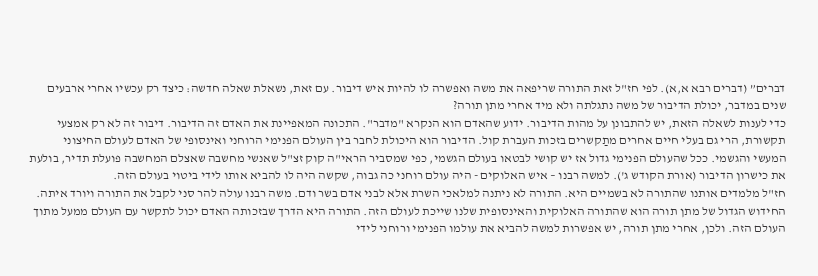דברים” (דברים רבא א,א). לפי חז"ל זאת התורה שריפאה את משה ואפשרה לו להיות איש דיבור. עם זאת, נשאלת שאלה חדשה: כיצד רק עכשיו אחרי ארבעים שנים במדבר, יכולת הדיבור של משה נתגלתה ולא מיד אחרי מתן תורה?
כדי לענות לשאלה הזאת, יש להתבונן על מהות הדיבור. ידוע שהאדם הוא הנקרא "מדבר". התכונה המאפיינת את האדם זה הדיבור. דיבור זה לא רק אמצעי תקשורת, הרי גם בעלי חיים אחרים מתַקשרים בזכות העברת קול. הדיבור הוא היכולת לחבר בין העולם הפנימי הרוחני ואינסופי של האדם לעולם החיצוני המעשי והגשמי. ככל שהעולם הפנימי גדול אז יש קושי לבטאו בעולם הגשמי, כפי שמסביר הראי"ה קוק זצ"ל שאנשי מחשבה שאצלם המחשבה פועלת תדיר, בולעת את כישרון הדיבור (אורת הקודש ג'). למשה רבנו – איש האלוקים - היה עולם רוחני כה גבוה, שקשה היה לו להביא אותו לידי ביטוי בעולם הזה.
חז"ל מלמדים אותנו שהתורה לא בשמיים היא. התורה לא ניתנה למלאכי השרת אלא לבני אדם בשר ודם. משה רבנו עולה להר סני לקבל את התורה ויורד איתה. החידוש הגדול של מתן תורה הוא שהתורה האלוקית והאינסופית שלנו שייכת לעולם הזה. התורה היא הדרך שבזכותה האדם יכול לתקשר עם העולם ממעל מתוך העולם הזה. ולכן, אחרי מתן תורה, יש אפשרות למשה להביא את עולמו הפנימי ורוחני לידי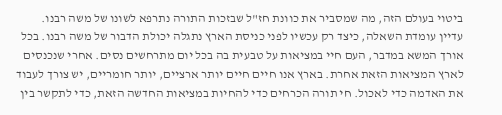ביטוי בעולם הזה, מה שמסביר את כוונת חז"ל שבזכות התורה נתרפא לשונו של משה רבנו.
עדיין עומדת השאלה, כיצד רק עכשיו לפני כניסת הארץ נתגלה יכולת הדבור של משה רבנו. בכל אורך המשא במדבר, העם חיי במציאות על טבעית בה בכל יום מתרחשים נסים. אחרי שנכנסים לארץ המציאות הזאת אחרת. בארץ אנו חיים חיים יותר ארציים, יותר חומריים, יש צורך לעבוד את האדמה כדי לאכול. חי תורה הכרחים כדי להחיות במציאות החדשה הזאת, כדי לתקשר בין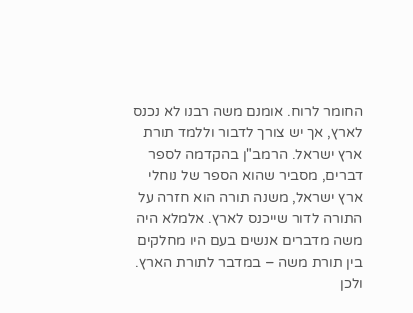החומר לרוח. אומנם משה רבנו לא נכנס לארץ, אך יש צורך לדבור וללמד תורת ארץ ישראל. הרמב"ן בהקדמה לספר דברים, מסביר שהוא הספר של נוחלי ארץ ישראל, משנה תורה הוא חזרה על התורה לדור שייכנס לארץ. אלמלא היה משה מדברים אנשים בעם היו מחלקים בין תורת משה – במדבר לתורת הארץ. ולכן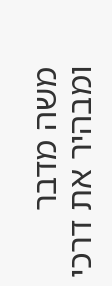משה מדבר ומבהיר את דרכי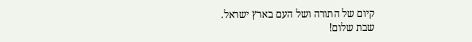קיום של התורה ושל העם בארץ ישראל.
שבת שלום!